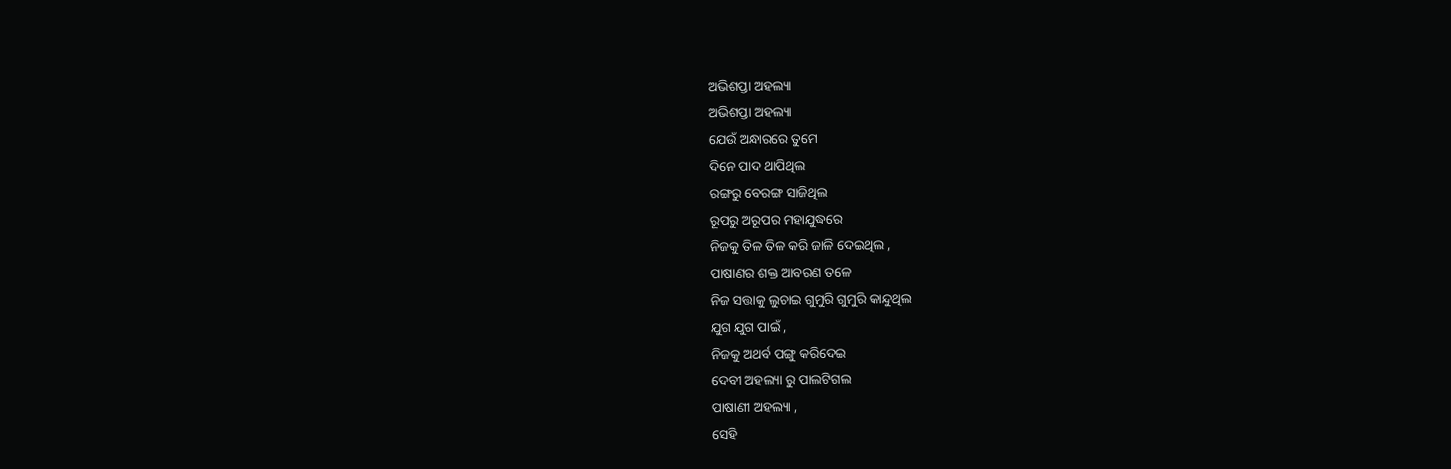ଅଭିଶପ୍ତା ଅହଲ୍ୟା
ଅଭିଶପ୍ତା ଅହଲ୍ୟା
ଯେଉଁ ଅନ୍ଧାରରେ ତୁମେ
ଦିନେ ପାଦ ଥାପିଥିଲ
ରଙ୍ଗରୁ ବେରଙ୍ଗ ସାଜିଥିଲ
ରୂପରୁ ଅରୂପର ମହାଯୁଦ୍ଧରେ
ନିଜକୁ ତିଳ ତିଳ କରି ଜାଳି ଦେଇଥିଲ ,
ପାଷାଣର ଶକ୍ତ ଆବରଣ ତଳେ
ନିଜ ସତ୍ତାକୁ ଲୁଚାଇ ଗୁମୁରି ଗୁମୁରି କାନ୍ଦୁଥିଲ
ଯୁଗ ଯୁଗ ପାଇଁ ,
ନିଜକୁ ଅଥର୍ବ ପଙ୍ଗୁ କରିଦେଇ
ଦେବୀ ଅହଲ୍ୟା ରୁ ପାଲଟିଗଲ
ପାଷାଣୀ ଅହଲ୍ୟା ,
ସେହି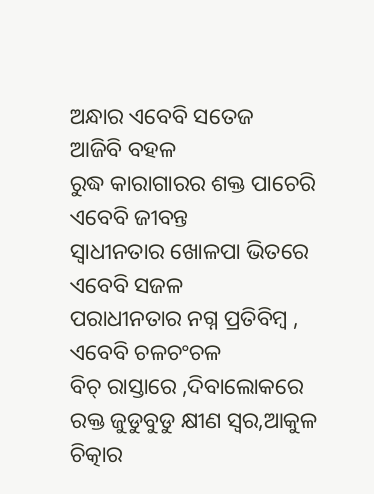ଅନ୍ଧାର ଏବେବି ସତେଜ
ଆଜିବି ବହଳ
ରୁଦ୍ଧ କାରାଗାରର ଶକ୍ତ ପାଚେରି
ଏବେବି ଜୀବନ୍ତ
ସ୍ବାଧୀନତାର ଖୋଳପା ଭିତରେ
ଏବେବି ସଜଳ
ପରାଧୀନତାର ନଗ୍ନ ପ୍ରତିବିମ୍ବ ,
ଏବେବି ଚଳଚଂଚଳ
ବିଚ୍ ରାସ୍ତାରେ ,ଦିବାଲୋକରେ
ରକ୍ତ ଜୁଡୁବୁଡୁ କ୍ଷୀଣ ସ୍ବର,ଆକୁଳ ଚିତ୍କାର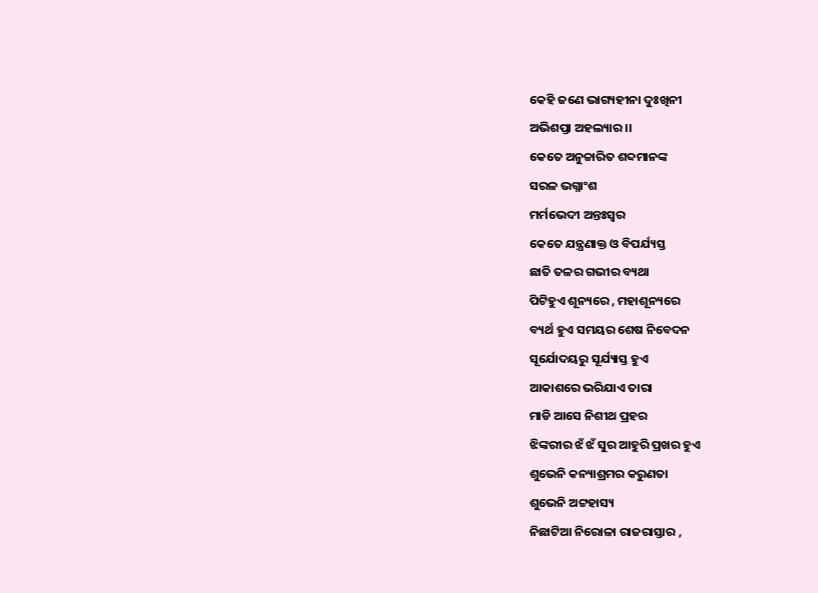କେହି ଜଣେ ଭାଗ୍ୟହୀନା ଦୁଃଖିନୀ
ଅଭିଶପ୍ତା ଅହଲ୍ୟାର ।।
କେତେ ଅନୁଚ୍ଚାରିତ ଶବ୍ଦମାନଙ୍କ
ସରଳ ଭଗ୍ନାଂଶ
ମର୍ମଭେଦୀ ଅନ୍ତଃସ୍ବର
କେତେ ଯନ୍ତ୍ରଣାକ୍ତ ଓ ବିପର୍ଯ୍ୟସ୍ତ
ଛାତି ତଳର ଗଭୀର ବ୍ୟଥା
ପିଟିହୁଏ ଶୂନ୍ୟରେ , ମହାଶୂନ୍ୟରେ
ବ୍ୟର୍ଥ ହୁଏ ସମୟର ଶେଷ ନିବେଦନ
ସୂର୍ଯୋଦୟରୁ ସୂର୍ଯ୍ୟାସ୍ତ ହୁଏ
ଆକାଶରେ ଭରିଯାଏ ତାରା
ମାଡି ଆସେ ନିଶୀଥ ପ୍ରହର
ଝିଙ୍କରୀର ଝଁ ଝଁ ସୁର ଆହୁରି ପ୍ରଖର ହୁଏ
ଶୁଭେନି କନ୍ୟାଶ୍ରମର କରୁଣତା
ଶୁଭେନି ଅଟ୍ଟହାସ୍ୟ
ନିଛାଟିଆ ନିରୋଳା ରାଜରାସ୍ତାର ,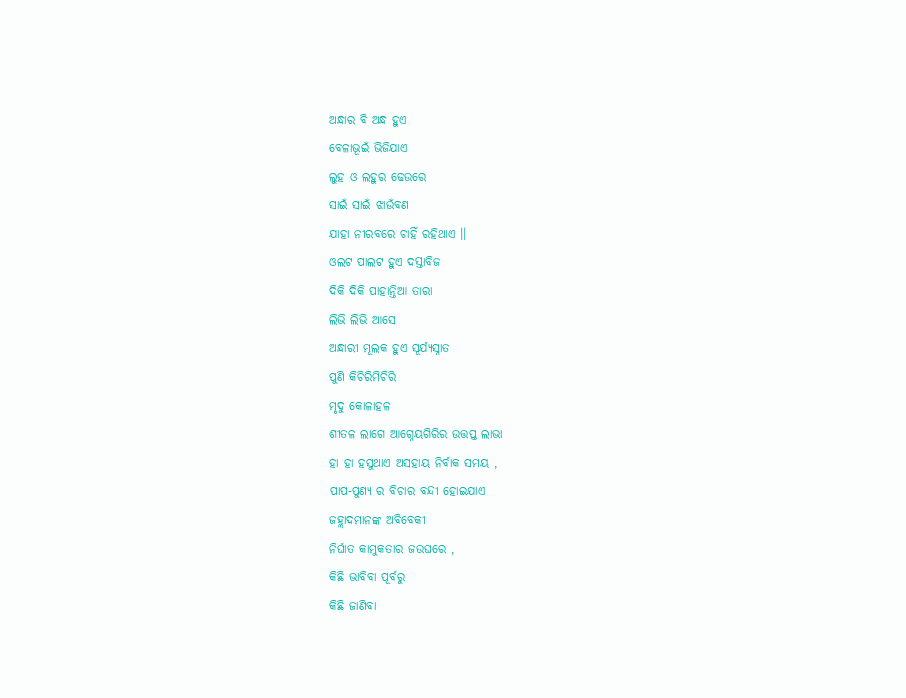ଅନ୍ଧାର ବି ଅନ୍ଧ ହୁଏ
ବେଳାଭୂଇଁ ଭିଜିଯାଏ
ଲୁହ ଓ ଲହୁର ଢେଉରେ
ସାଇଁ ସାଇଁ ଝାଉଁବଣ
ଯାହା ନୀରବରେ ଚାହିଁ ରହିଥାଏ ।।
ଓଲଟ ପାଲଟ ହୁଏ ଦସ୍ତାବିଜ
ଦିକି ଦିକି ପାହାନ୍ତିଆ ତାରା
ଲିଭି ଲିଭି ଆସେ
ଅନ୍ଧାରୀ ମୂଲକ ହୁଏ ସୂର୍ଯ୍ୟସ୍ନାତ
ପୁଣି କିଚିରିମିଚିରି
ମୃଦୁ କୋଳାହଳ
ଶୀତଳ ଲାଗେ ଆଗ୍ନେୟଗିରିର ଉତ୍ତପ୍ତ ଲାଭା
ହା ହା ହସୁଥାଏ ଅସହାୟ ନିର୍ବାକ ସମୟ ,
ପାପ-ପୁଣ୍ୟ ର ବିଚାର ବନ୍ଦୀ ହୋଇଯାଏ
ଜହ୍ଲାଦମାନଙ୍କ ଅବିବେକୀ
ନିର୍ଘାତ କାମୁକତାର ଜଉଘରେ ,
କିଛି ଭାବିବା ପୂର୍ବରୁ
କିଛି ଜାଣିବା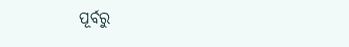ପୂର୍ବରୁ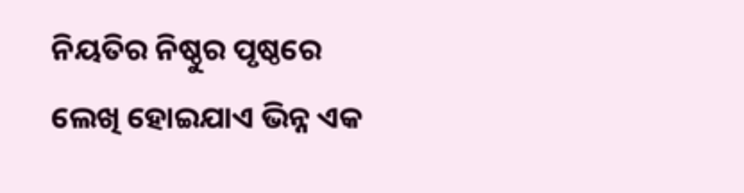ନିୟତିର ନିଷ୍ଠୁର ପୃଷ୍ଠରେ
ଲେଖି ହୋଇଯାଏ ଭିନ୍ନ ଏକ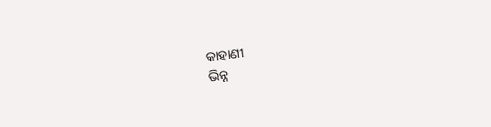କାହାଣୀ
ଭିନ୍ନ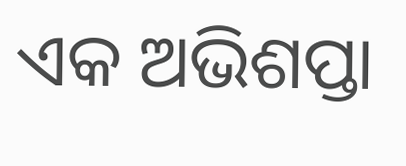ଏକ ଅଭିଶପ୍ତା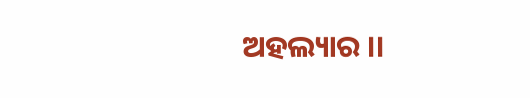ଅହଲ୍ୟାର ।।